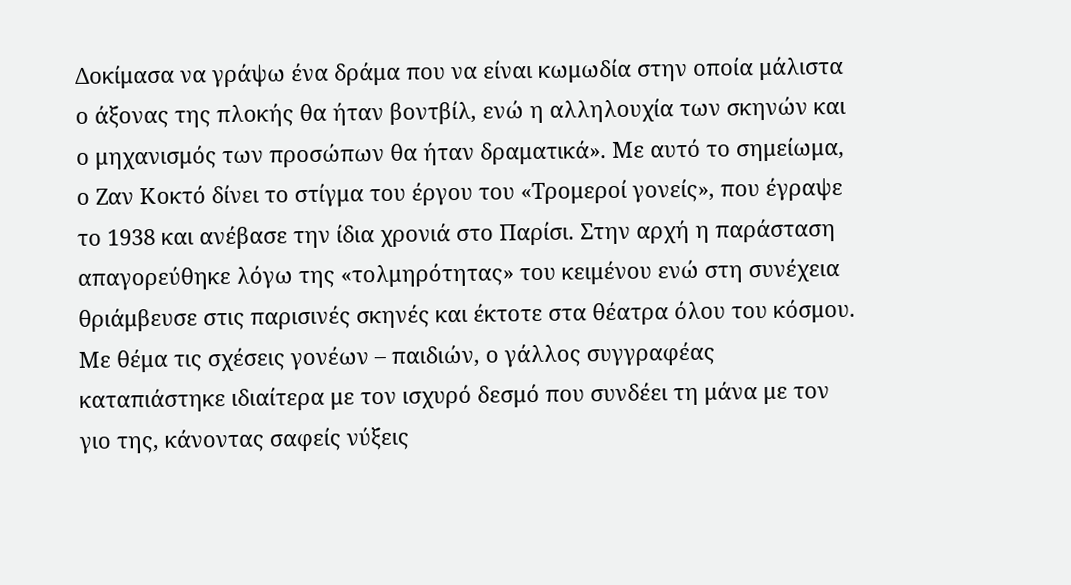Δοκίμασα να γράψω ένα δράμα που να είναι κωμωδία στην οποία μάλιστα ο άξονας της πλοκής θα ήταν βοντβίλ, ενώ η αλληλουχία των σκηνών και ο μηχανισμός των προσώπων θα ήταν δραματικά». Με αυτό το σημείωμα, ο Ζαν Κοκτό δίνει το στίγμα του έργου του «Τρομεροί γονείς», που έγραψε το 1938 και ανέβασε την ίδια χρονιά στο Παρίσι. Στην αρχή η παράσταση απαγορεύθηκε λόγω της «τολμηρότητας» του κειμένου ενώ στη συνέχεια θριάμβευσε στις παρισινές σκηνές και έκτοτε στα θέατρα όλου του κόσμου. Με θέμα τις σχέσεις γονέων – παιδιών, ο γάλλος συγγραφέας καταπιάστηκε ιδιαίτερα με τον ισχυρό δεσμό που συνδέει τη μάνα με τον γιο της, κάνοντας σαφείς νύξεις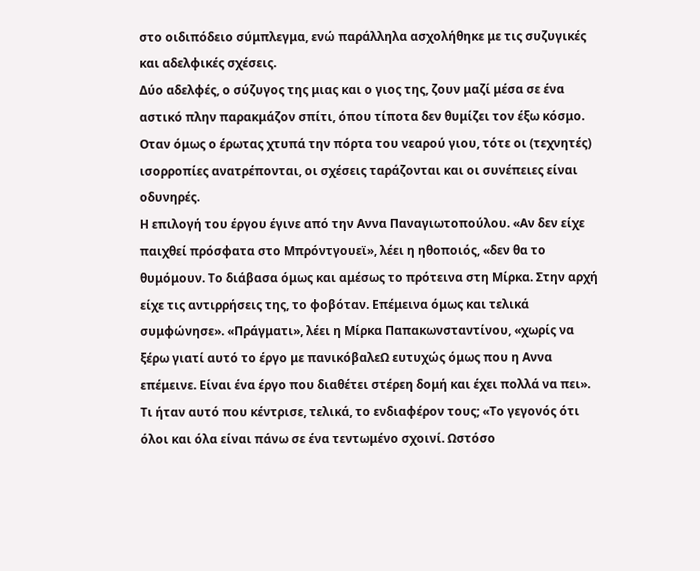στο οιδιπόδειο σύμπλεγμα, ενώ παράλληλα ασχολήθηκε με τις συζυγικές και αδελφικές σχέσεις.
Δύο αδελφές, ο σύζυγος της μιας και ο γιος της, ζουν μαζί μέσα σε ένα αστικό πλην παρακμάζον σπίτι, όπου τίποτα δεν θυμίζει τον έξω κόσμο. Οταν όμως ο έρωτας χτυπά την πόρτα του νεαρού γιου, τότε οι (τεχνητές) ισορροπίες ανατρέπονται, οι σχέσεις ταράζονται και οι συνέπειες είναι οδυνηρές.
Η επιλογή του έργου έγινε από την Αννα Παναγιωτοπούλου. «Αν δεν είχε παιχθεί πρόσφατα στο Μπρόντγουεϊ», λέει η ηθοποιός, «δεν θα το θυμόμουν. Το διάβασα όμως και αμέσως το πρότεινα στη Μίρκα. Στην αρχή είχε τις αντιρρήσεις της, το φοβόταν. Επέμεινα όμως και τελικά συμφώνησε». «Πράγματι», λέει η Μίρκα Παπακωνσταντίνου, «χωρίς να ξέρω γιατί αυτό το έργο με πανικόβαλεΩ ευτυχώς όμως που η Αννα επέμεινε. Είναι ένα έργο που διαθέτει στέρεη δομή και έχει πολλά να πει».
Τι ήταν αυτό που κέντρισε, τελικά, το ενδιαφέρον τους; «Το γεγονός ότι όλοι και όλα είναι πάνω σε ένα τεντωμένο σχοινί. Ωστόσο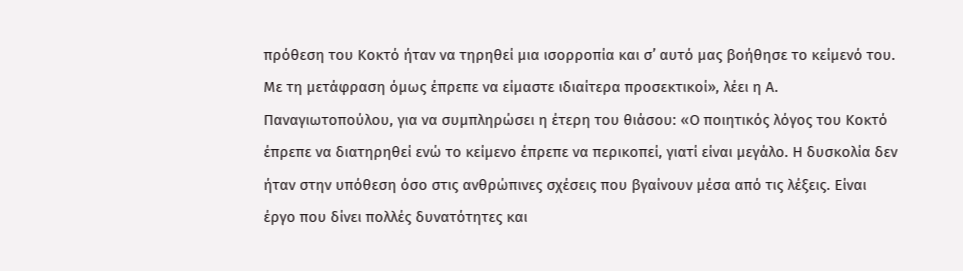πρόθεση του Κοκτό ήταν να τηρηθεί μια ισορροπία και σ’ αυτό μας βοήθησε το κείμενό του. Με τη μετάφραση όμως έπρεπε να είμαστε ιδιαίτερα προσεκτικοί», λέει η Α. Παναγιωτοπούλου, για να συμπληρώσει η έτερη του θιάσου: «Ο ποιητικός λόγος του Κοκτό έπρεπε να διατηρηθεί ενώ το κείμενο έπρεπε να περικοπεί, γιατί είναι μεγάλο. Η δυσκολία δεν ήταν στην υπόθεση όσο στις ανθρώπινες σχέσεις που βγαίνουν μέσα από τις λέξεις. Είναι έργο που δίνει πολλές δυνατότητες και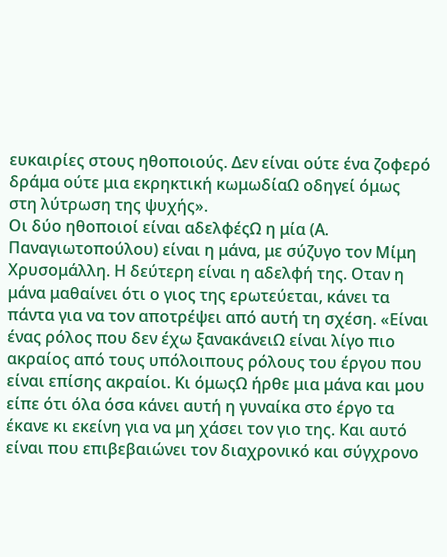ευκαιρίες στους ηθοποιούς. Δεν είναι ούτε ένα ζοφερό δράμα ούτε μια εκρηκτική κωμωδίαΩ οδηγεί όμως στη λύτρωση της ψυχής».
Οι δύο ηθοποιοί είναι αδελφέςΩ η μία (Α. Παναγιωτοπούλου) είναι η μάνα, με σύζυγο τον Μίμη Χρυσομάλλη. Η δεύτερη είναι η αδελφή της. Οταν η μάνα μαθαίνει ότι ο γιος της ερωτεύεται, κάνει τα πάντα για να τον αποτρέψει από αυτή τη σχέση. «Είναι ένας ρόλος που δεν έχω ξανακάνειΩ είναι λίγο πιο ακραίος από τους υπόλοιπους ρόλους του έργου που είναι επίσης ακραίοι. Κι όμωςΩ ήρθε μια μάνα και μου είπε ότι όλα όσα κάνει αυτή η γυναίκα στο έργο τα έκανε κι εκείνη για να μη χάσει τον γιο της. Και αυτό είναι που επιβεβαιώνει τον διαχρονικό και σύγχρονο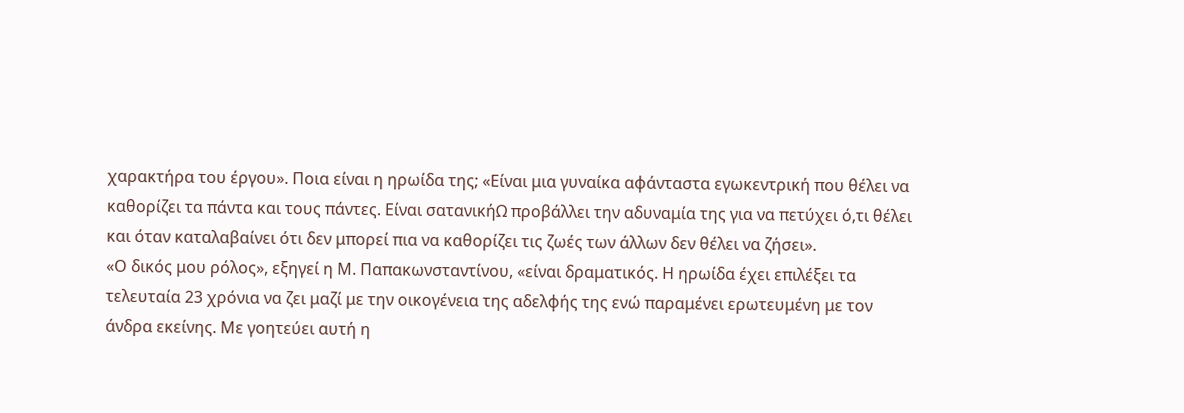χαρακτήρα του έργου». Ποια είναι η ηρωίδα της; «Είναι μια γυναίκα αφάνταστα εγωκεντρική που θέλει να καθορίζει τα πάντα και τους πάντες. Είναι σατανικήΩ προβάλλει την αδυναμία της για να πετύχει ό,τι θέλει και όταν καταλαβαίνει ότι δεν μπορεί πια να καθορίζει τις ζωές των άλλων δεν θέλει να ζήσει».
«Ο δικός μου ρόλος», εξηγεί η Μ. Παπακωνσταντίνου, «είναι δραματικός. Η ηρωίδα έχει επιλέξει τα τελευταία 23 χρόνια να ζει μαζί με την οικογένεια της αδελφής της ενώ παραμένει ερωτευμένη με τον άνδρα εκείνης. Με γοητεύει αυτή η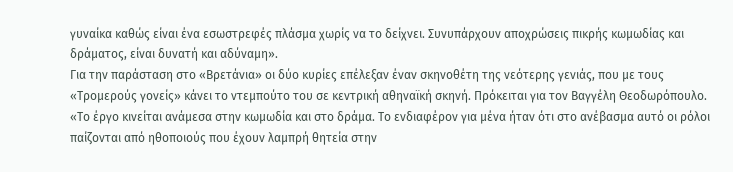γυναίκα καθώς είναι ένα εσωστρεφές πλάσμα χωρίς να το δείχνει. Συνυπάρχουν αποχρώσεις πικρής κωμωδίας και δράματος, είναι δυνατή και αδύναμη».
Για την παράσταση στο «Βρετάνια» οι δύο κυρίες επέλεξαν έναν σκηνοθέτη της νεότερης γενιάς, που με τους «Τρομερούς γονείς» κάνει το ντεμπούτο του σε κεντρική αθηναϊκή σκηνή. Πρόκειται για τον Βαγγέλη Θεοδωρόπουλο. «Το έργο κινείται ανάμεσα στην κωμωδία και στο δράμα. Το ενδιαφέρον για μένα ήταν ότι στο ανέβασμα αυτό οι ρόλοι παίζονται από ηθοποιούς που έχουν λαμπρή θητεία στην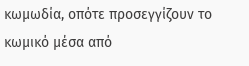κωμωδία, οπότε προσεγγίζουν το κωμικό μέσα από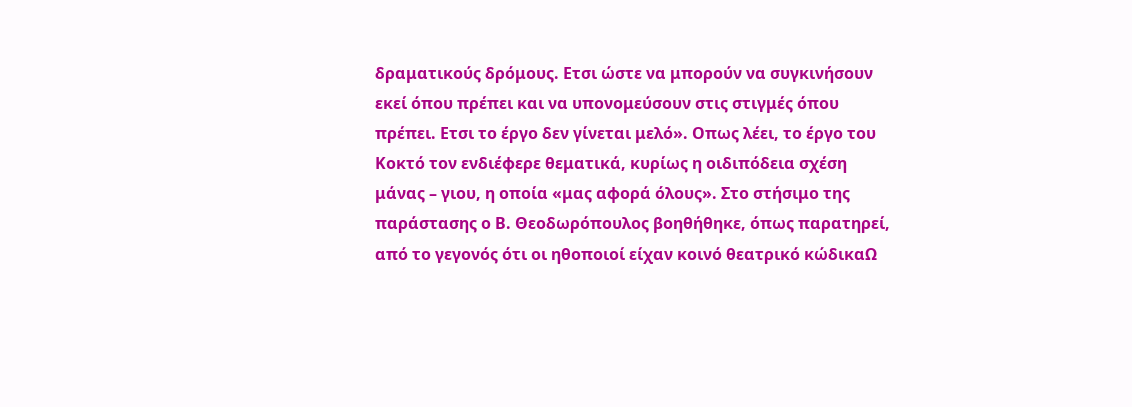δραματικούς δρόμους. Ετσι ώστε να μπορούν να συγκινήσουν εκεί όπου πρέπει και να υπονομεύσουν στις στιγμές όπου πρέπει. Ετσι το έργο δεν γίνεται μελό». Οπως λέει, το έργο του Κοκτό τον ενδιέφερε θεματικά, κυρίως η οιδιπόδεια σχέση μάνας – γιου, η οποία «μας αφορά όλους». Στο στήσιμο της παράστασης ο Β. Θεοδωρόπουλος βοηθήθηκε, όπως παρατηρεί, από το γεγονός ότι οι ηθοποιοί είχαν κοινό θεατρικό κώδικαΩ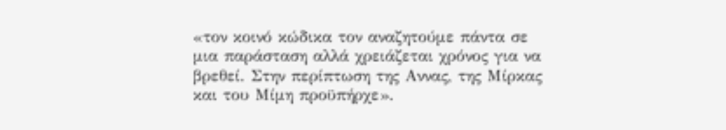«τον κοινό κώδικα τον αναζητούμε πάντα σε μια παράσταση αλλά χρειάζεται χρόνος για να βρεθεί. Στην περίπτωση της Αννας, της Μίρκας και του Μίμη προϋπήρχε».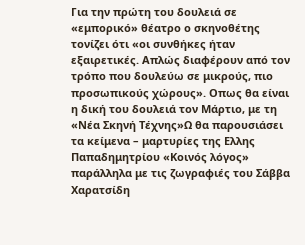Για την πρώτη του δουλειά σε «εμπορικό» θέατρο ο σκηνοθέτης τονίζει ότι «οι συνθήκες ήταν εξαιρετικές. Απλώς διαφέρουν από τον τρόπο που δουλεύω σε μικρούς, πιο προσωπικούς χώρους». Οπως θα είναι η δική του δουλειά τον Μάρτιο, με τη «Νέα Σκηνή Τέχνης»Ω θα παρουσιάσει τα κείμενα – μαρτυρίες της Ελλης Παπαδημητρίου «Κοινός λόγος» παράλληλα με τις ζωγραφιές του Σάββα Χαρατσίδη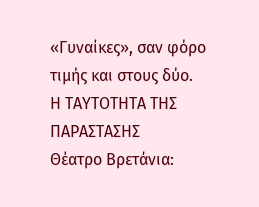«Γυναίκες», σαν φόρο τιμής και στους δύο.
Η ΤΑΥΤΟΤΗΤΑ ΤΗΣ ΠΑΡΑΣΤΑΣΗΣ
Θέατρο Βρετάνια: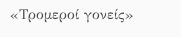«Τρομεροί γονείς»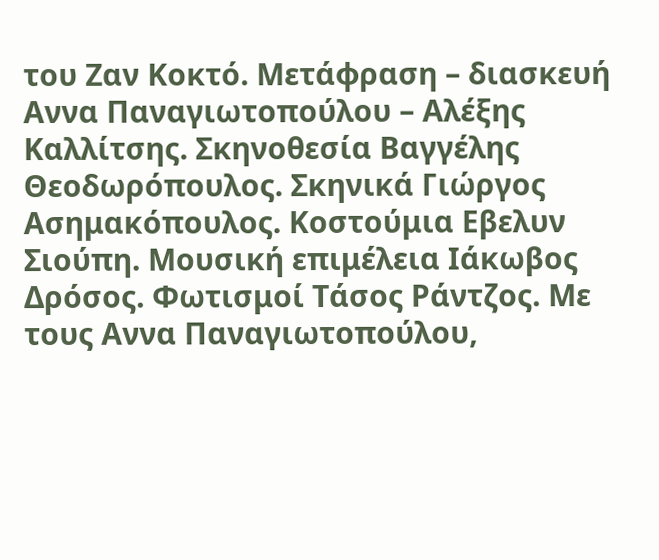του Ζαν Κοκτό. Μετάφραση – διασκευή Αννα Παναγιωτοπούλου – Αλέξης Καλλίτσης. Σκηνοθεσία Βαγγέλης Θεοδωρόπουλος. Σκηνικά Γιώργος Ασημακόπουλος. Κοστούμια Εβελυν Σιούπη. Μουσική επιμέλεια Ιάκωβος Δρόσος. Φωτισμοί Τάσος Ράντζος. Με τους Αννα Παναγιωτοπούλου,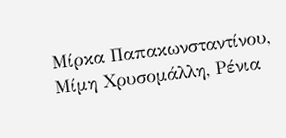Μίρκα Παπακωνσταντίνου, Μίμη Χρυσομάλλη, Ρένια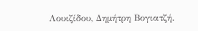Λουιζίδου, Δημήτρη Βογιατζή.